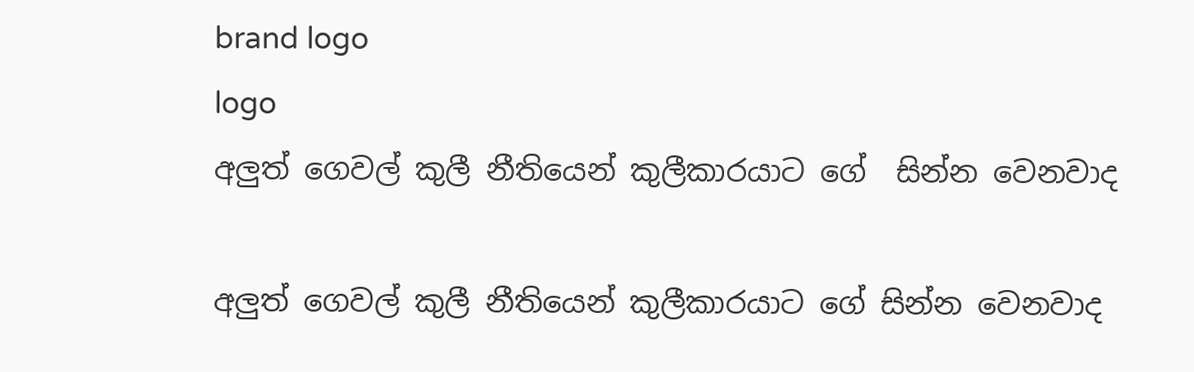brand logo
logo
අලුත් ගෙවල් කුලී නීතියෙන් කුලීකාරයාට ගේ  සින්න වෙනවාද

අලුත් ගෙවල් කුලී නීතියෙන් කුලීකාරයාට ගේ සින්න වෙනවාද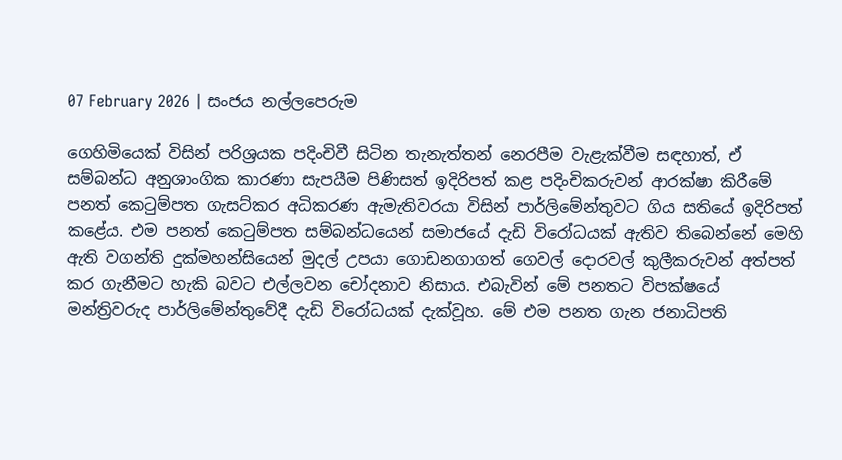07 February 2026 | සංජය නල්ලපෙරුම

ගෙහිමියෙක් විසින් පරිශ්‍රයක පදිංචිවී සිටින තැනැත්තන් නෙරපීම වැළැක්වීම සඳහාත්, ඒ සම්බන්ධ අනුශාංගික කාරණා සැපයීම පිණිසත් ඉදිරිපත් කළ පදිංචිකරුවන් ආරක්ෂා කිරීමේ පනත් කෙටුම්පත ගැසට්කර අධිකරණ ඇමැතිවරයා විසින් පාර්ලිමේන්තුවට ගිය සතියේ ඉදිරිපත් කළේය. එම පනත් කෙටුම්පත සම්බන්ධයෙන් සමාජයේ දැඩි විරෝධයක් ඇතිව තිබෙන්නේ මෙහි ඇති වගන්ති දුක්මහන්සියෙන් මුදල් උපයා ගොඩනගාගත් ගෙවල් දොරවල් කුලීකරුවන් අත්පත් කර ගැනීමට හැකි බවට එල්ලවන චෝදනාව නිසාය. එබැවින් මේ පනතට විපක්ෂයේ මන්ත්‍රිවරුද පාර්ලිමේන්තුවේදී දැඩි විරෝධයක් දැක්වූහ. මේ එම පනත ගැන ජනාධිපති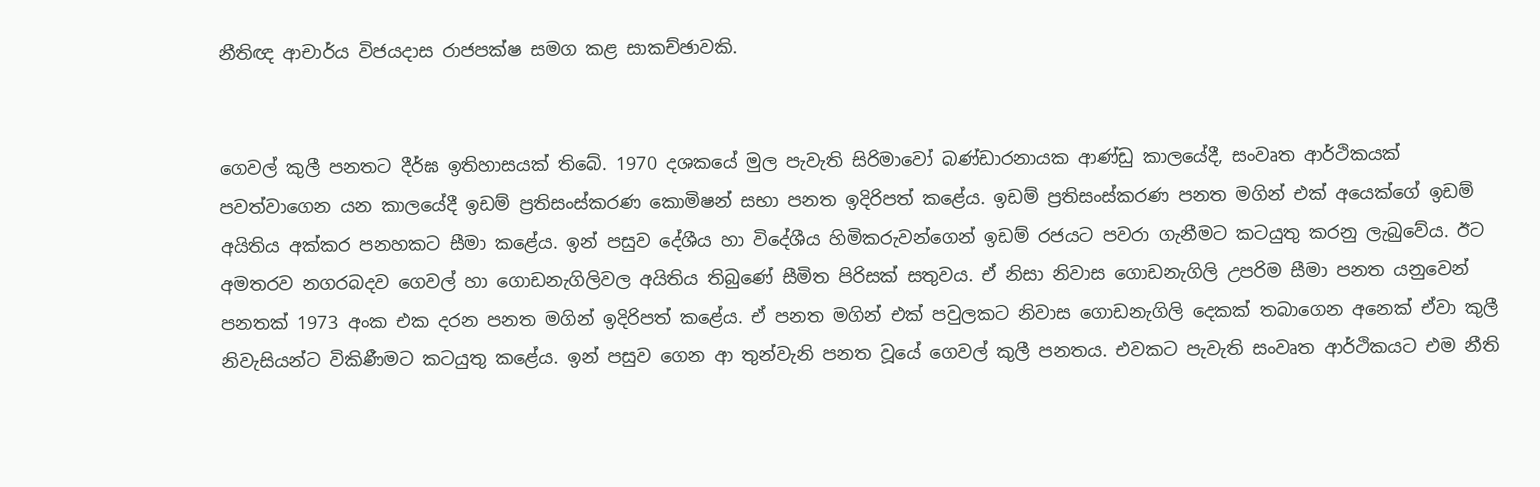නීතිඥ ආචාර්ය විජයදාස රාජපක්ෂ සමග කළ සාකච්ඡාවකි.


ගෙවල් කුලී පනතට දීර්ඝ ඉතිහාසයක් තිබේ. 1970 දශකයේ මුල පැවැති සිරිමාවෝ බණ්ඩාරනායක ආණ්ඩු කාලයේදී, සංවෘත ආර්ථිකයක් පවත්වාගෙන යන කාලයේදී ඉඩම් ප්‍රතිසංස්කරණ කොමිෂන් සභා පනත ඉදිරිපත් කළේය. ඉඩම් ප්‍රතිසංස්කරණ පනත මගින් එක් අයෙක්ගේ ඉඩම් අයිතිය අක්කර පනහකට සීමා කළේය. ඉන් පසුව දේශීය හා විදේශීය හිමිකරුවන්ගෙන් ඉඩම් රජයට පවරා ගැනීමට කටයුතු කරනු ලැබුවේය. ඊට අමතරව නගරබදව ගෙවල් හා ගොඩනැගිලිවල අයිතිය තිබුණේ සීමිත පිරිසක් සතුවය. ඒ නිසා නිවාස ගොඩනැගිලි උපරිම සීමා පනත යනුවෙන් පනතක් 1973 අංක එක දරන පනත මගින් ඉදිරිපත් කළේය. ඒ පනත මගින් එක් පවුලකට නිවාස ගොඩනැගිලි දෙකක් තබාගෙන අනෙක් ඒවා කුලී නිවැසියන්ට විකිණීමට කටයුතු කළේය. ඉන් පසුව ගෙන ආ තුන්වැනි පනත වූයේ ගෙවල් කුලී පනතය. එවකට පැවැති සංවෘත ආර්ථිකයට එම නීති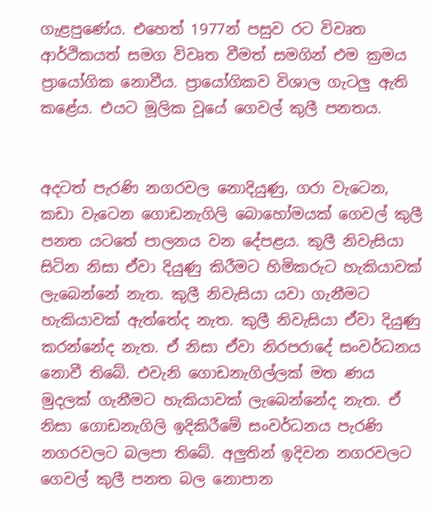ගැළපුණේය. එහෙත් 1977න් පසුව රට විවෘත ආර්ථිකයත් සමග විවෘත වීමත් සමගින් එම ක්‍රමය ප්‍රායෝගික නොවීය. ප්‍රායෝගිකව විශාල ගැටලු ඇති කළේය. එයට මූලික වූයේ ගෙවල් කුලී පනතය.


අදටත් පැරණි නගරවල නොදියුණු, ගරා වැටෙන, කඩා වැටෙන ගොඩනැගිලි බොහෝමයක් ගෙවල් කුලී පනත යටතේ පාලනය වන දේපළය. කුලී නිවැසියා සිටින නිසා ඒවා දියුණු කිරීමට හිමිකරුට හැකියාවක් ලැබෙන්නේ නැත. කුලී නිවැසියා යවා ගැනීමට හැකියාවක් ඇත්තේද නැත. කුලී නිවැසියා ඒවා දියුණු කරන්නේද නැත. ඒ නිසා ඒවා නිරපරාදේ සංවර්ධනය නොවී තිබේ. එවැනි ගොඩනැගිල්ලක් මත ණය මුදලක් ගැනීමට හැකියාවක් ලැබෙන්නේද නැත. ඒ නිසා ගොඩනැගිලි ඉදිකිරීමේ සංවර්ධනය පැරණි නගරවලට බලපා තිබේ. අලුතින් ඉදිවන නගරවලට ගෙවල් කුලී පනත බල නොපාන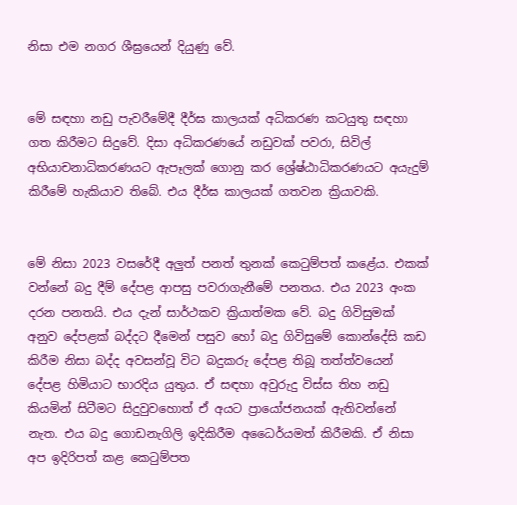නිසා එම නගර ශීඝ්‍රයෙන් දියුණු වේ.


මේ සඳහා නඩු පැවරීමේදී දීර්ඝ කාලයක් අධිකරණ කටයුතු සඳහා ගත කිරීමට සිදුවේ. දිසා අධිකරණයේ නඩුවක් පවරා, සිවිල් අභියාචනාධිකරණයට ඇපෑලක් ගොනු කර ශ්‍රේෂ්ඨාධිකරණයට අයැදුම් කිරීමේ හැකියාව තිබේ. එය දීර්ඝ කාලයක් ගතවන ක්‍රියාවකි.


මේ නිසා 2023 වසරේදී අලුත් පනත් තුනක් කෙටුම්පත් කළේය. එකක් වන්නේ බදු දීම් දේපළ ආපසු පවරාගැනීමේ පනතය. එය 2023 අංක දරන පනතයි. එය දැන් සාර්ථකව ක්‍රියාත්මක වේ. බදු ගිවිසුමක් අනුව දේපළක් බද්දට දීමෙන් පසුව හෝ බදු ගිවිසුමේ කොන්දේසි කඩ කිරීම නිසා බද්ද අවසන්වූ විට බදුකරු දේපළ තිබූ තත්ත්වයෙන් දේපළ හිමියාට භාරදිය යුතුය. ඒ සඳහා අවුරුදු විස්ස තිහ නඩු කියමින් සිටීමට සිදුවුවහොත් ඒ අයට ප්‍රායෝජනයක් ඇතිවන්නේ නැත. එය බදු ගොඩනැගිලි ඉදිකිරීම අධෛර්යමත් කිරීමකි. ඒ නිසා අප ඉදිරිපත් කළ කෙටුම්පත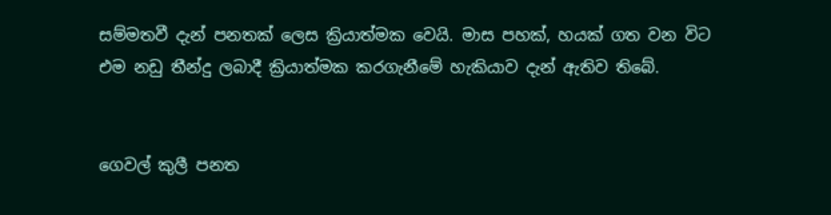සම්මතවී දැන් පනතක් ලෙස ක්‍රියාත්මක වෙයි. මාස පහක්, හයක් ගත වන විට එම නඩු තීන්දු ලබාදී ක්‍රියාත්මක කරගැනීමේ හැකියාව දැන් ඇතිව තිබේ.


ගෙවල් කුලී පනත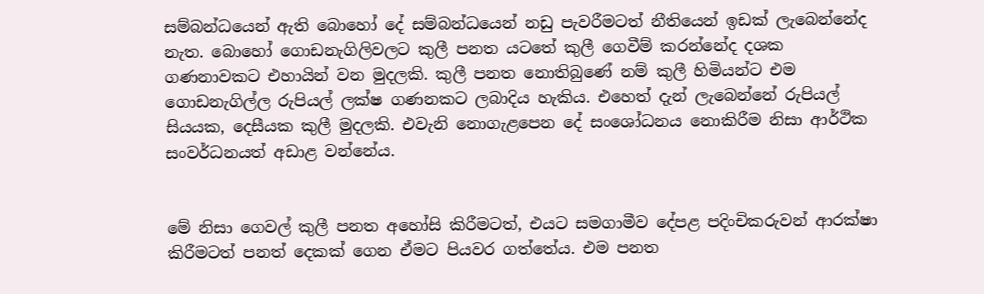සම්බන්ධයෙන් ඇති බොහෝ දේ සම්බන්ධයෙන් නඩු පැවරීමටත් නීතියෙන් ඉඩක් ලැබෙන්නේද නැත. බොහෝ ගොඩනැගිලිවලට කුලී පනත යටතේ කුලී ගෙවීම් කරන්නේද දශක ගණනාවකට එහායින් වන මුදලකි. කුලී පනත නොතිබුණේ නම් කුලී හිමියන්ට එම ගොඩනැගිල්ල රුපියල් ලක්ෂ ගණනකට ලබාදිය හැකිය. එහෙත් දැන් ලැබෙන්නේ රුපියල් සියයක, දෙසීයක කුලී මුදලකි. එවැනි නොගැළපෙන දේ සංශෝධනය නොකිරීම නිසා ආර්ථික සංවර්ධනයත් අඩාළ වන්නේය.


මේ නිසා ගෙවල් කුලී පනත අහෝසි කිරීමටත්, එයට සමගාමීව දේපළ පදිංචිකරුවන් ආරක්ෂා කිරීමටත් පනත් දෙකක් ගෙන ඒමට පියවර ගත්තේය. එම පනත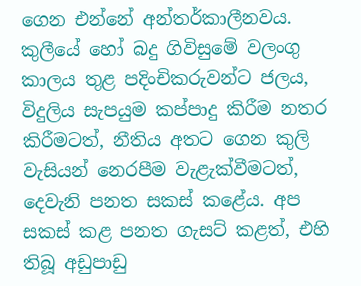ගෙන එන්නේ අන්තර්කාලීනවය. කුලීයේ හෝ බදු ගිවිසුමේ වලංගු කාලය තුළ පදිංචිකරුවන්ට ජලය, විදුලිය සැපයුම කප්පාදු කිරීම නතර කිරීමටත්, නීතිය අතට ගෙන කුලි වැසියන් නෙරපීම වැළැක්වීමටත්, දෙවැනි පනත සකස් කළේය. අප සකස් කළ පනත ගැසට් කළත්, එහි තිබූ අඩුපාඩු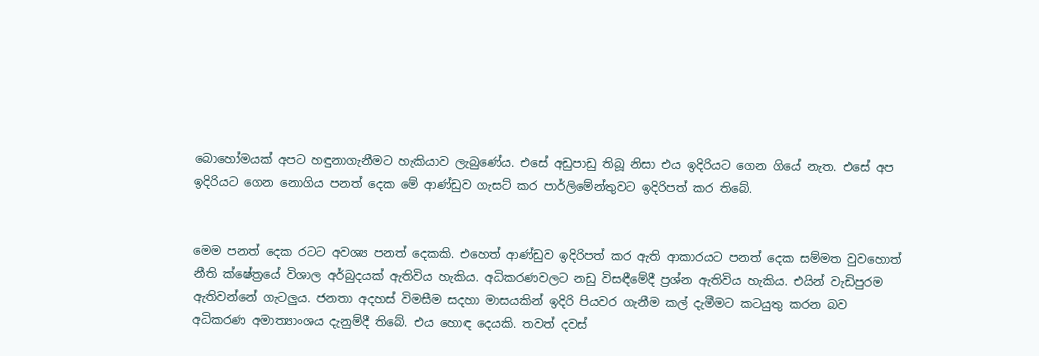බොහෝමයක් අපට හඳුනාගැනීමට හැකියාව ලැබුණේය. එසේ අඩුපාඩු තිබූ නිසා එය ඉදිරියට ගෙන ගියේ නැත. එසේ අප ඉදිරියට ගෙන නොගිය පනත් දෙක මේ ආණ්ඩුව ගැසට් කර පාර්ලිමේන්තුවට ඉදිරිපත් කර තිබේ.


මෙම පනත් දෙක රටට අවශ්‍ය පනත් දෙකකි. එහෙත් ආණ්ඩුව ඉදිරිපත් කර ඇති ආකාරයට පනත් දෙක සම්මත වුවහොත් නීති ක්ෂේත්‍රයේ විශාල අර්බුදයක් ඇතිවිය හැකිය. අධිකරණවලට නඩු විසඳීමේදී ප්‍රශ්න ඇතිවිය හැකිය. එයින් වැඩිපුරම ඇතිවන්නේ ගැටලුය. ජනතා අදහස් විමසීම සදහා මාසයකින් ඉදිරි පියවර ගැනීම කල් දැමීමට කටයුතු කරන බව අධිකරණ අමාත්‍යාංශය දැනුම්දී තිබේ. එය හොඳ දෙයකි. තවත් දවස්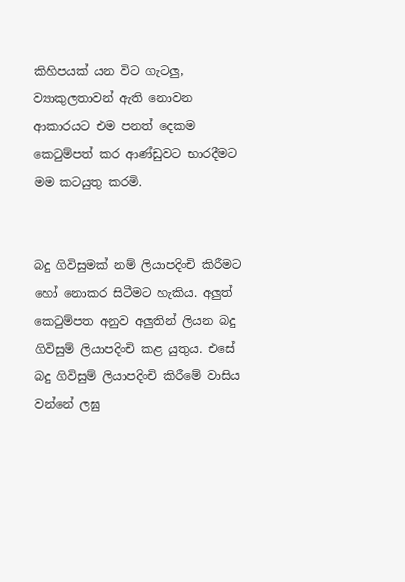කිහිපයක් යන විට ගැටලු, ව්‍යාකුලතාවන් ඇති නොවන ආකාරයට එම පනත් දෙකම කෙටුම්පත් කර ආණ්ඩුවට භාරදීමට මම කටයුතු කරමි.


බදු ගිවිසුමක් නම් ලියාපදිංචි කිරීමට හෝ නොකර සිටීමට හැකිය. අලුත් කෙටුම්පත අනුව අලුතින් ලියන බදු ගිවිසුම් ලියාපදිංචි කළ යුතුය. එසේ බදු ගිවිසුම් ලියාපදිංචි කිරීමේ වාසිය වන්නේ ලඝු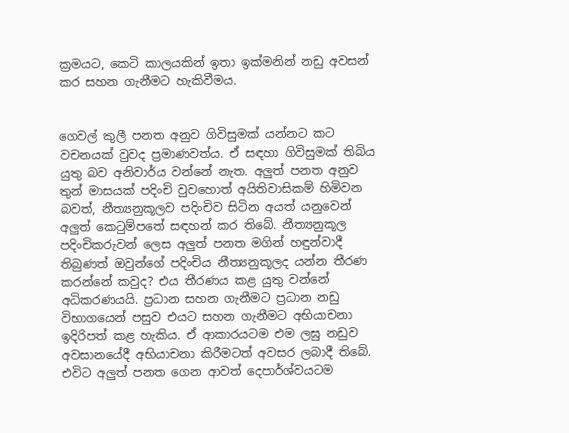ක්‍රමයට, කෙටි කාලයකින් ඉතා ඉක්මනින් නඩු අවසන් කර සහන ගැනීමට හැකිවීමය.


ගෙවල් කුලී පනත අනුව ගිවිසුමක් යන්නට කට වචනයක් වුවද ප්‍රමාණවත්ය. ඒ සඳහා ගිවිසුමක් තිබිය යුතු බව අනිවාර්ය වන්නේ නැත. අලුත් පනත අනුව තුන් මාසයක් පදිංචි වුවහොත් අයිතිවාසිකම් හිමිවන බවත්, නීත්‍යනුකූලව පදිංචිව සිටින අයත් යනුවෙන් අලුත් කෙටුම්පතේ සඳහන් කර තිබේ. නීත්‍යනුකූල පදිංචිකරුවන් ලෙස අලුත් පනත මගින් හඳුන්වාදී තිබුණත් ඔවුන්ගේ පදිංචිය නීත්‍යනුකූලද යන්න තීරණ කරන්නේ කවුද? එය තීරණය කළ යුතු වන්නේ අධිකරණයයි. ප්‍රධාන සහන ගැනීමට ප්‍රධාන නඩු විභාගයෙන් පසුව එයට සහන ගැනීමට අභියාචනා ඉදිරිපත් කළ හැකිය. ඒ ආකාරයටම එම ලඝු නඩුව අවසානයේදී අභියාචනා කිරීමටත් අවසර ලබාදී තිබේ. එවිට අලුත් පනත ගෙන ආවත් දෙපාර්ශ්වයටම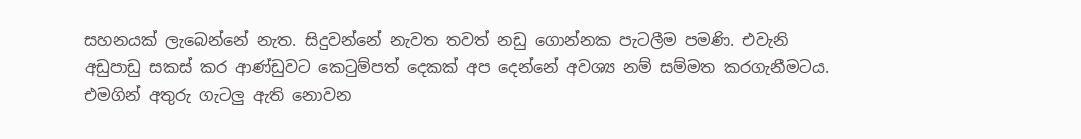සහනයක් ලැබෙන්නේ නැත. සිදුවන්නේ නැවත තවත් නඩු ගොන්නක පැටලීම පමණි. එවැනි අඩුපාඩු සකස් කර ආණ්ඩුවට කෙටුම්පත් දෙකක් අප දෙන්නේ අවශ්‍ය නම් සම්මත කරගැනීමටය. එමගින් අතුරු ගැටලු ඇති නොවන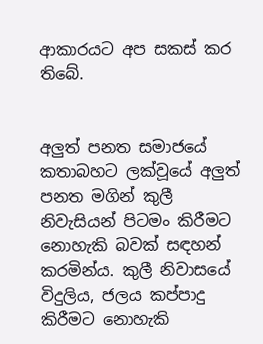ආකාරයට අප සකස් කර තිබේ.


අලුත් පනත සමාජයේ කතාබහට ලක්වූයේ අලුත් පනත මගින් කුලී නිවැසියන් පිටමං කිරීමට නොහැකි බවක් සඳහන් කරමින්ය. කුලී නිවාසයේ විදුලිය, ජලය කප්පාදු කිරීමට නොහැකි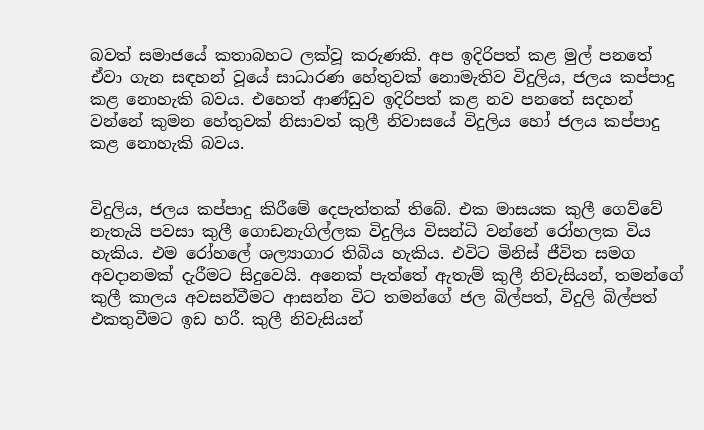බවත් සමාජයේ කතාබහට ලක්වූ කරුණකි. අප ඉදිරිපත් කළ මුල් පනතේ ඒවා ගැන සඳහන් වූයේ සාධාරණ හේතුවක් නොමැතිව විදුලිය, ජලය කප්පාදු කළ නොහැකි බවය. එහෙත් ආණ්ඩුව ඉදිරිපත් කළ නව පනතේ සදහන් වන්නේ කුමන හේතුවක් නිසාවත් කුලී නිවාසයේ විදුලිය හෝ ජලය කප්පාදු කළ නොහැකි බවය.


විදුලිය, ජලය කප්පාදු කිරීමේ දෙපැත්තක් තිබේ. එක මාසයක කුලී ගෙව්වේ නැතැයි පවසා කුලී ගොඩනැගිල්ලක විදුලිය විසන්ධි වන්නේ රෝහලක විය හැකිය. එම රෝහලේ ශල්‍යාගාර තිබිය හැකිය. එවිට මිනිස් ජීවිත සමග අවදානමක් දැරීමට සිදුවෙයි. අනෙක් පැත්තේ ඇතැම් කුලී නිවැසියන්, තමන්ගේ කුලී කාලය අවසන්වීමට ආසන්න විට තමන්ගේ ජල බිල්පත්, විදුලි බිල්පත් එකතුවීමට ඉඩ හරී. කුලී නිවැසියන්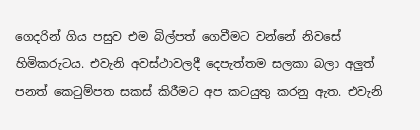ගෙදරින් ගිය පසුව එම බිල්පත් ගෙවීමට වන්නේ නිවසේ හිමිකරුටය. එවැනි අවස්ථාවලදී දෙපැත්තම සලකා බලා අලුත් පනත් කෙටුම්පත සකස් කිරීමට අප කටයුතු කරනු ඇත. එවැනි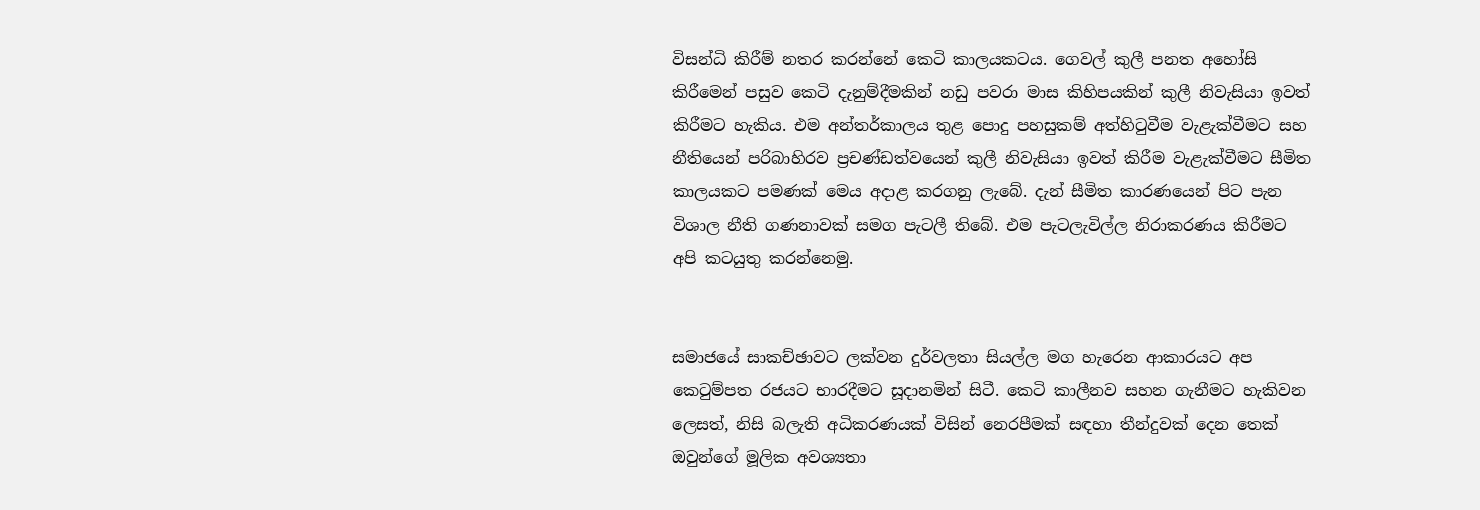විසන්ධි කිරීම් නතර කරන්නේ කෙටි කාලයකටය. ගෙවල් කුලී පනත අහෝසි කිරීමෙන් පසුව කෙටි දැනුම්දීමකින් නඩු පවරා මාස කිහිපයකින් කුලී නිවැසියා ඉවත් කිරීමට හැකිය. එම අන්තර්කාලය තුළ පොදු පහසුකම් අත්හිටුවීම වැළැක්වීමට සහ නීතියෙන් පරිබාහිරව ප්‍රචණ්ඩත්වයෙන් කුලී නිවැසියා ඉවත් කිරීම වැළැක්වීමට සීමිත කාලයකට පමණක් මෙය අදාළ කරගනු ලැබේ. දැන් සීමිත කාරණයෙන් පිට පැන විශාල නීති ගණනාවක් සමග පැටලී තිබේ. එම පැටලැවිල්ල නිරාකරණය කිරීමට අපි කටයුතු කරන්නෙමු.


සමාජයේ සාකච්ඡාවට ලක්වන දුර්වලතා සියල්ල මග හැරෙන ආකාරයට අප කෙටුම්පත රජයට භාරදීමට සූදානමින් සිටී. කෙටි කාලීනව සහන ගැනීමට හැකිවන ලෙසත්, නිසි බලැති අධිකරණයක් විසින් නෙරපීමක් සඳහා තීන්දුවක් දෙන තෙක් ඔවුන්ගේ මූලික අවශ්‍යතා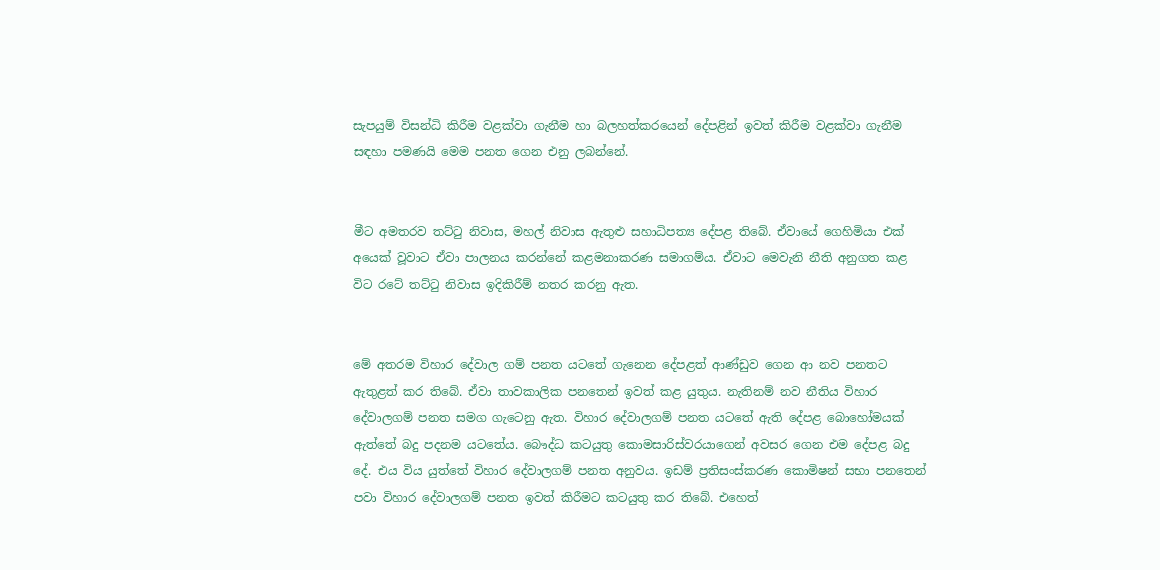සැපයුම් විසන්ධි කිරීම වළක්වා ගැනීම හා බලහත්කරයෙන් දේපළින් ඉවත් කිරීම වළක්වා ගැනීම සඳහා පමණයි මෙම පනත ගෙන එනු ලබන්නේ.


මීට අමතරව තට්ටු නිවාස, මහල් නිවාස ඇතුළු සහාධිපත්‍ය දේපළ තිබේ. ඒවායේ ගෙහිමියා එක් අයෙක් වූවාට ඒවා පාලනය කරන්නේ කළමනාකරණ සමාගම්ය. ඒවාට මෙවැනි නීති අනුගත කළ විට රටේ තට්ටු නිවාස ඉදිකිරීම් නතර කරනු ඇත.


මේ අතරම විහාර දේවාල ගම් පනත යටතේ ගැනෙන දේපළත් ආණ්ඩුව ගෙන ආ නව පනතට ඇතුළත් කර තිබේ. ඒවා තාවකාලික පනතෙන් ඉවත් කළ යුතුය. නැතිනම් නව නීතිය විහාර දේවාලගම් පනත සමග ගැටෙනු ඇත. විහාර දේවාලගම් පනත යටතේ ඇති දේපළ බොහෝමයක් ඇත්තේ බදු පදනම යටතේය. බෞද්ධ කටයුතු කොමසාරිස්වරයාගෙන් අවසර ගෙන එම දේපළ බදු දේ. එය විය යුත්තේ විහාර දේවාලගම් පනත අනුවය. ඉඩම් ප්‍රතිසංස්කරණ කොමිෂන් සභා පනතෙන් පවා විහාර දේවාලගම් පනත ඉවත් කිරීමට කටයුතු කර තිබේ. එහෙත්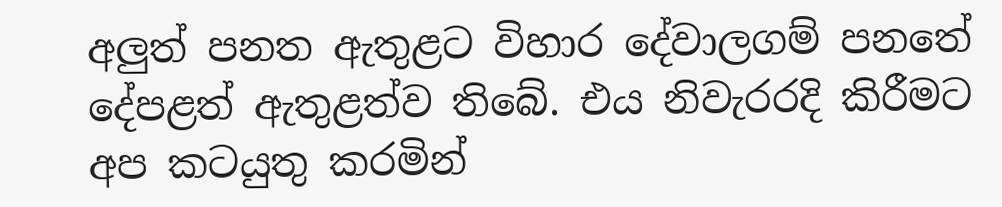අලුත් පනත ඇතුළට විහාර දේවාලගම් පනතේ දේපළත් ඇතුළත්ව තිබේ. එය නිවැරරදි කිරීමට අප කටයුතු කරමින්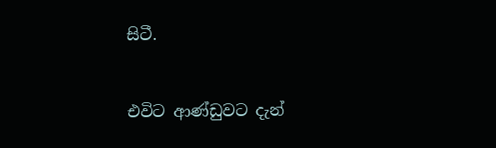සිටී.


එවිට ආණ්ඩුවට දැන්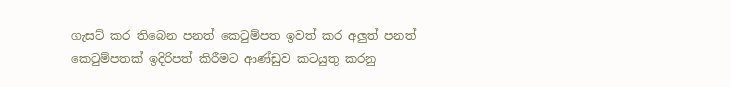ගැසට් කර තිබෙන පනත් කෙටුම්පත ඉවත් කර අලුත් පනත් කෙටුම්පතක් ඉදිරිපත් කිරීමට ආණ්ඩුව කටයුතු කරනු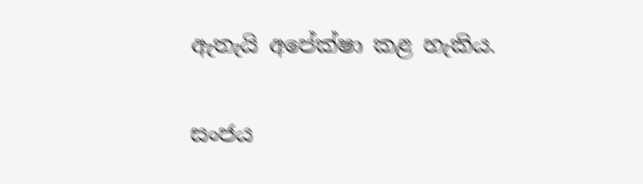ඇතැයි අපේක්ෂා කළ හැකිය.

සංජය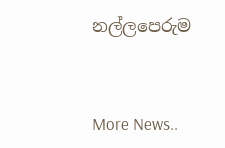නල්ලපෙරුම



More News..